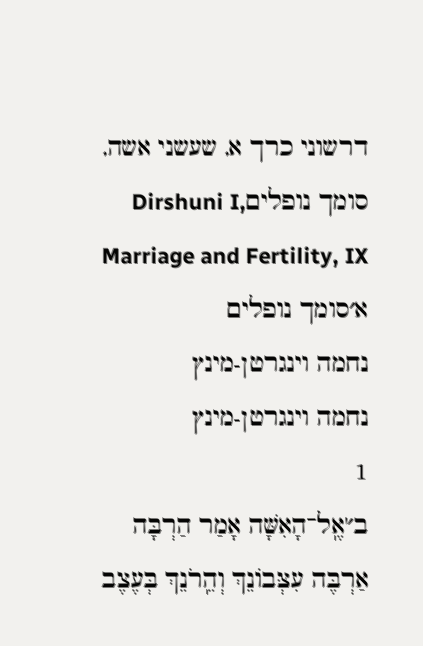דרשוני כרך א, שעשני אשה, סומך נופליםDirshuni I, Marriage and Fertility, IX
א׳סומך נופלים
נחמה וינגרטן-מינץ
נחמה וינגרטן-מינץ
1
ב׳'אֶֽל־הָאִשָּׁה אָמַר הַרְבָּה אַרְבֶּה עִצְּבוֹנֵךְ וְהֵֽרֹנֵךְ בְּעֶצֶב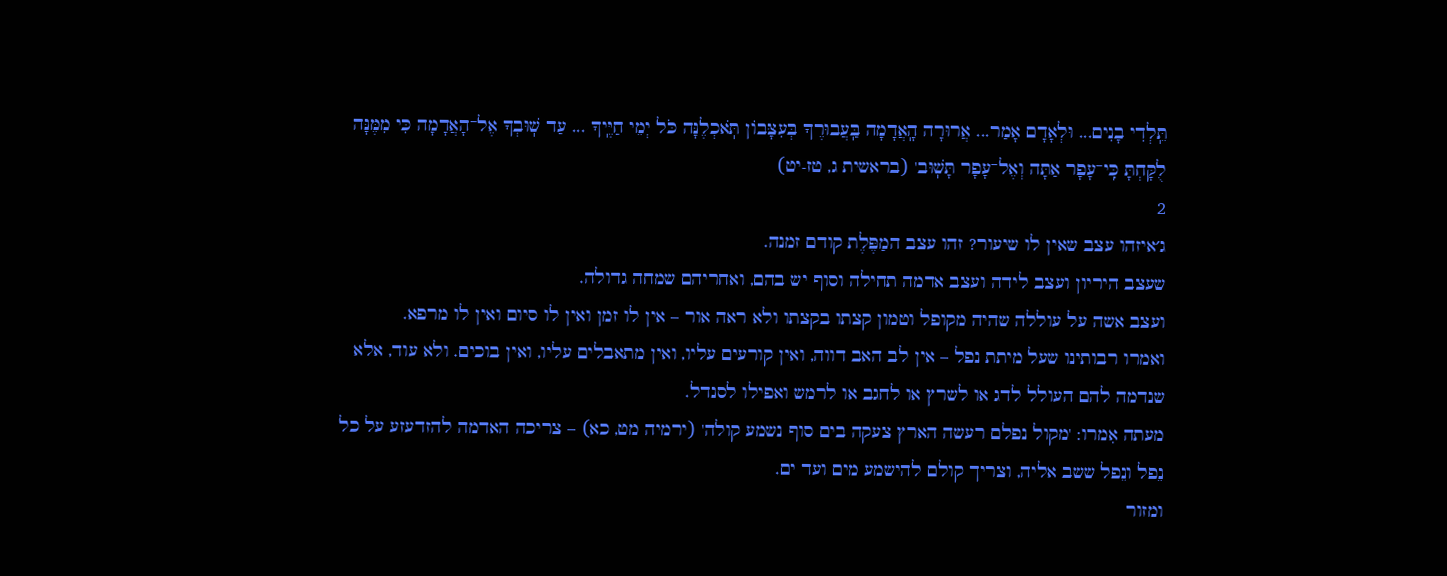תֵּֽלְדִי בָנִים... וּלְאָדָם אָמַר... אֲרוּרָה הָֽאֲדָמָה בַּֽעֲבוּרֶךָ בְּעִצָּבוֹן תֹּֽאכְלֶנָּה כֹּל יְמֵי חַיֶּֽיךָ ... עַד שֽׁוּבְךָ אֶל־הָאֲדָמָה כִּי מִמֶּנָּה לֻקָּחְתָּ כִּֽי־עָפָר אַתָּה וְאֶל־עָפָר תָּשֽׁוּב' (בראשית ג, טז-יט)
2
ג׳איזהו עצב שאין לו שיעור? זהו עצב המַפֶּלֶת קודם זמנה.
שעצב היריון ועצב לידה ועצב אדמה תחילה וסוף יש בהם, ואחריהם שמחה גדולה.
ועצב אשה על עוללה שהיה מקופל וטמון קצתו בקצתו ולא ראה אור – אין לו זמן ואין לו סיום ואין לו מרפא.
ואמרו רבותינו שעל מיתת נפל – אין לב האב דווה, ואין קורעים עליו, ואין מתאבלים עליו, ואין בוכים. ולא עוד, אלא שנדמה להם העולל לדג או לשרץ או לחגב או לרמש ואפילו לסנדל.
מעתה אִמרו: 'מקול נפלם רעשה הארץ צעקה בים סוף נשמע קולה' (ירמיה מט, כא) – צריכה האדמה להזדעזע על כל נֵפל ונֵפל ששב אליה, וצריך קולם להישמע מים ועד ים.
ומזור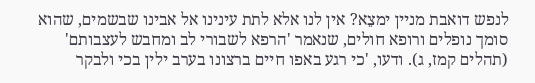לנפש דואבת מניין ימצֵא? אין לנו אלא לתת עינינו אל אבינו שבשמים, שהוא סומך נופלים ורופא חולים, שנאמר 'הרפא לשבורי לב ומחבש לעצבותם' (תהלים קמז, ג). ודעו, 'כי רגע באפו חיים ברצונו בערב ילין בכי ולבקר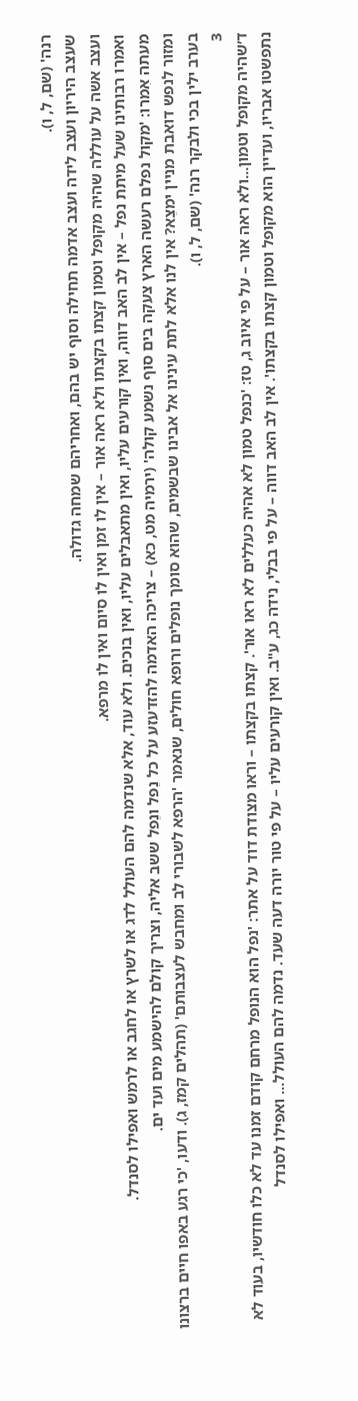רנה' (שם, ל, ו).
שעצב היריון ועצב לידה ועצב אדמה תחילה וסוף יש בהם, ואחריהם שמחה גדולה.
ועצב אשה על עוללה שהיה מקופל וטמון קצתו בקצתו ולא ראה אור – אין לו זמן ואין לו סיום ואין לו מרפא.
ואמרו רבותינו שעל מיתת נפל – אין לב האב דווה, ואין קורעים עליו, ואין מתאבלים עליו, ואין בוכים. ולא עוד, אלא שנדמה להם העולל לדג או לשרץ או לחגב או לרמש ואפילו לסנדל.
מעתה אִמרו: 'מקול נפלם רעשה הארץ צעקה בים סוף נשמע קולה' (ירמיה מט, כא) – צריכה האדמה להזדעזע על כל נֵפל ונֵפל ששב אליה, וצריך קולם להישמע מים ועד ים.
ומזור לנפש דואבת מניין ימצֵא? אין לנו אלא לתת עינינו אל אבינו שבשמים, שהוא סומך נופלים ורופא חולים, שנאמר 'הרפא לשבורי לב ומחבש לעצבותם' (תהלים קמז, ג). ודעו, 'כי רגע באפו חיים ברצונו בערב ילין בכי ולבקר רנה' (שם, ל, ו).
3
ד׳שהיה מקופל וטמון...ולא ראה אור – על פי איוב ג, טז: 'כנפל טמון לא אהיה כעללים לא ראו אור'. קצתו בקצתו – וראו מצודת דוד על אתר: 'נפל הוא הנופל מרחם קודם זמנו עד לא כלו חודשיו, בעוד לא נתפשטו אבריו, ועדיין הוא מקופל וטמון קצתו בקצתו'. אין לב האב דווה – על פי בבלי, נידה כג, ע"ב. ואין קורעים עליו – על פי טור יורה דעה שעד. נדמה להם העולל... ואפילו לסנדל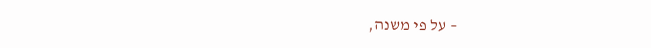– על פי משנה,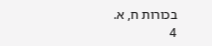בכורות ח, א.
4